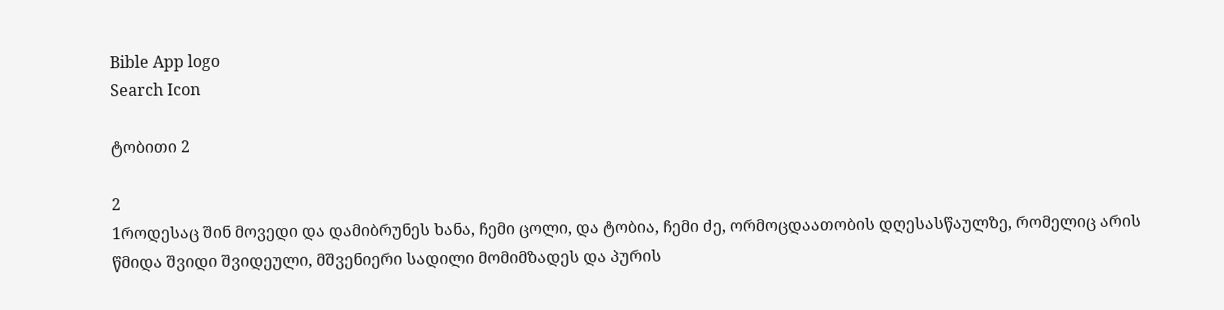Bible App logo
Search Icon

ტობითი 2

2
1როდესაც შინ მოვედი და დამიბრუნეს ხანა, ჩემი ცოლი, და ტობია, ჩემი ძე, ორმოცდაათობის დღესასწაულზე, რომელიც არის წმიდა შვიდი შვიდეული, მშვენიერი სადილი მომიმზადეს და პურის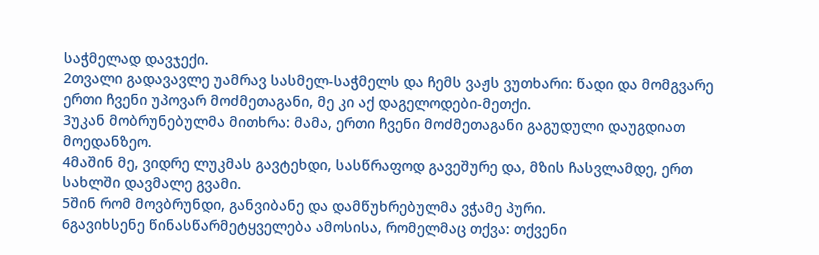საჭმელად დავჯექი.
2თვალი გადავავლე უამრავ სასმელ-საჭმელს და ჩემს ვაჟს ვუთხარი: წადი და მომგვარე ერთი ჩვენი უპოვარ მოძმეთაგანი, მე კი აქ დაგელოდები-მეთქი.
3უკან მობრუნებულმა მითხრა: მამა, ერთი ჩვენი მოძმეთაგანი გაგუდული დაუგდიათ მოედანზეო.
4მაშინ მე, ვიდრე ლუკმას გავტეხდი, სასწრაფოდ გავეშურე და, მზის ჩასვლამდე, ერთ სახლში დავმალე გვამი.
5შინ რომ მოვბრუნდი, განვიბანე და დამწუხრებულმა ვჭამე პური.
6გავიხსენე წინასწარმეტყველება ამოსისა, რომელმაც თქვა: თქვენი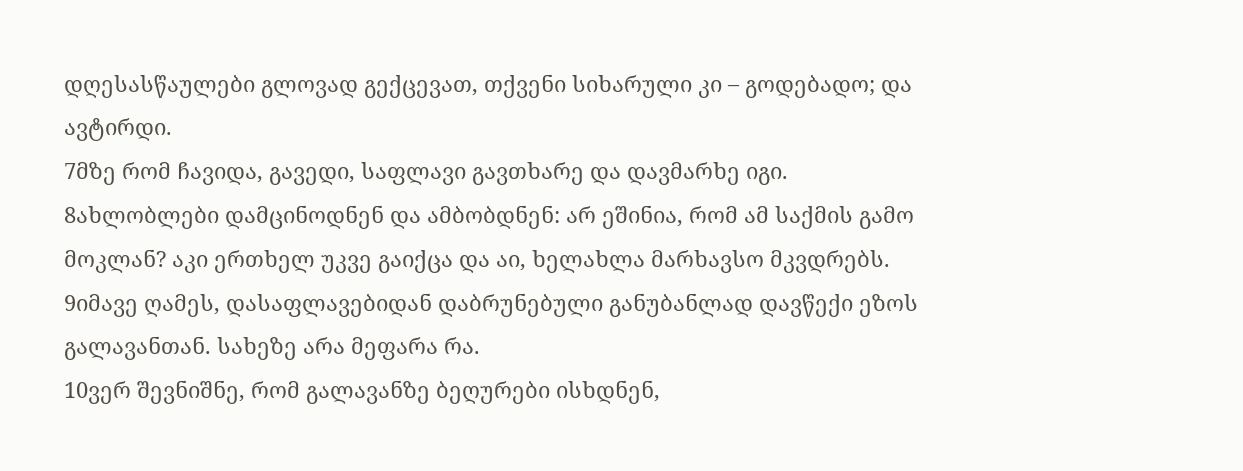დღესასწაულები გლოვად გექცევათ, თქვენი სიხარული კი – გოდებადო; და ავტირდი.
7მზე რომ ჩავიდა, გავედი, საფლავი გავთხარე და დავმარხე იგი.
8ახლობლები დამცინოდნენ და ამბობდნენ: არ ეშინია, რომ ამ საქმის გამო მოკლან? აკი ერთხელ უკვე გაიქცა და აი, ხელახლა მარხავსო მკვდრებს.
9იმავე ღამეს, დასაფლავებიდან დაბრუნებული განუბანლად დავწექი ეზოს გალავანთან. სახეზე არა მეფარა რა.
10ვერ შევნიშნე, რომ გალავანზე ბეღურები ისხდნენ,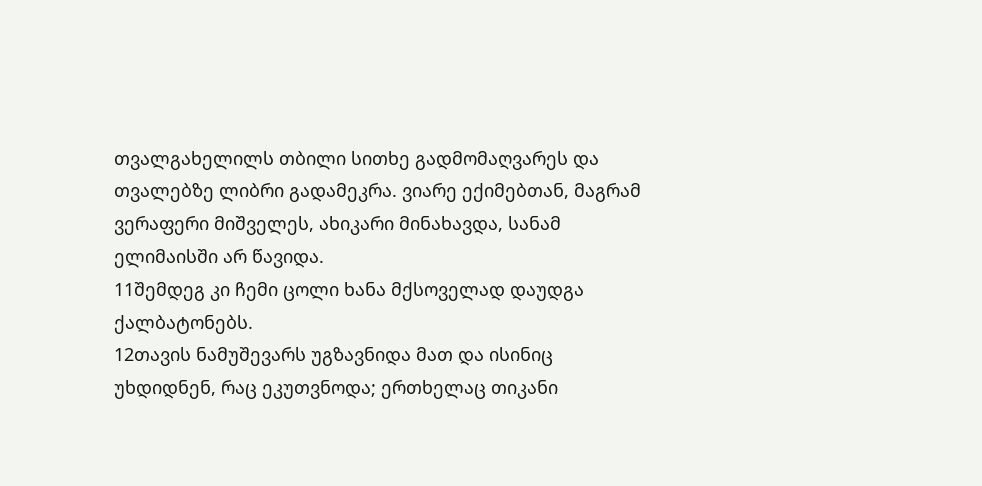თვალგახელილს თბილი სითხე გადმომაღვარეს და თვალებზე ლიბრი გადამეკრა. ვიარე ექიმებთან, მაგრამ ვერაფერი მიშველეს, ახიკარი მინახავდა, სანამ ელიმაისში არ წავიდა.
11შემდეგ კი ჩემი ცოლი ხანა მქსოველად დაუდგა ქალბატონებს.
12თავის ნამუშევარს უგზავნიდა მათ და ისინიც უხდიდნენ, რაც ეკუთვნოდა; ერთხელაც თიკანი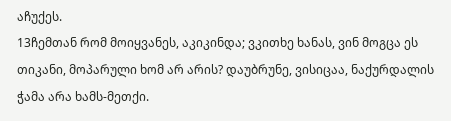აჩუქეს.
13ჩემთან რომ მოიყვანეს, აკიკინდა; ვკითხე ხანას, ვინ მოგცა ეს თიკანი, მოპარული ხომ არ არის? დაუბრუნე, ვისიცაა, ნაქურდალის ჭამა არა ხამს-მეთქი.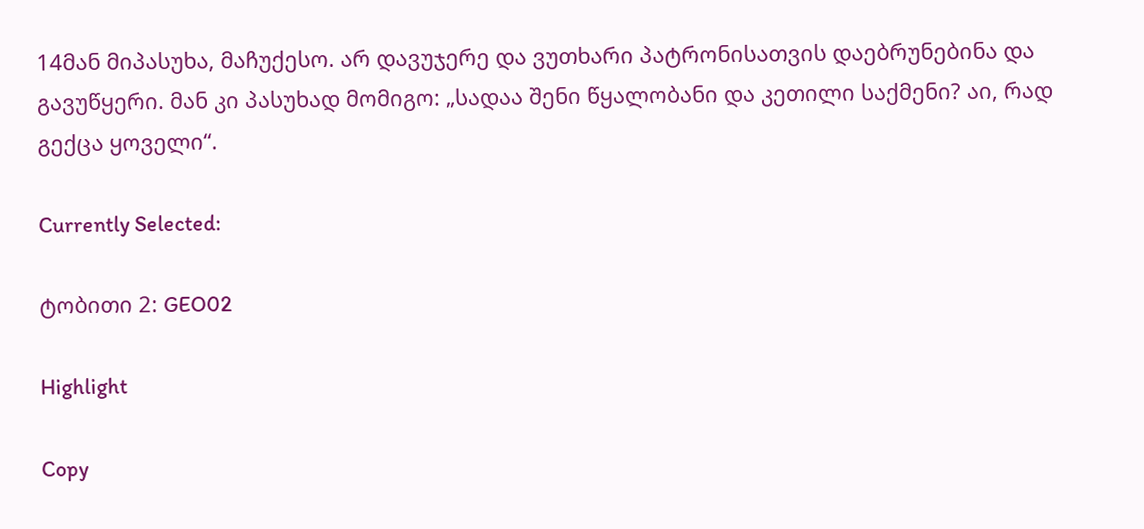14მან მიპასუხა, მაჩუქესო. არ დავუჯერე და ვუთხარი პატრონისათვის დაებრუნებინა და გავუწყერი. მან კი პასუხად მომიგო: „სადაა შენი წყალობანი და კეთილი საქმენი? აი, რად გექცა ყოველი“.

Currently Selected:

ტობითი 2: GEO02

Highlight

Copy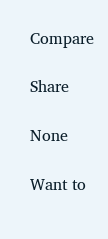Compare

Share

None

Want to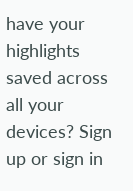have your highlights saved across all your devices? Sign up or sign in